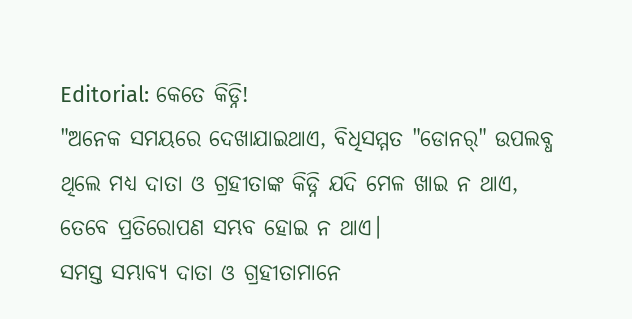Editorial: କେତେ କିଡ୍ନି!
"ଅନେକ ସମୟରେ ଦେଖାଯାଇଥାଏ, ବିଧିସମ୍ମତ "ଡୋନର୍" ଉପଲବ୍ଧ ଥିଲେ ମଧ୍ୟ ଦାତା ଓ ଗ୍ରହୀତାଙ୍କ କିଡ୍ନି ଯଦି ମେଳ ଖାଇ ନ ଥାଏ, ତେବେ ପ୍ରତିରୋପଣ ସମ୍ଭବ ହୋଇ ନ ଥାଏ।
ସମସ୍ତ ସମ୍ଭାବ୍ୟ ଦାତା ଓ ଗ୍ରହୀତାମାନେ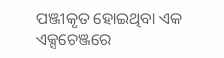ପଞ୍ଜୀକୃତ ହୋଇଥିବା ଏକ ଏକ୍ସଚେଞ୍ଜରେ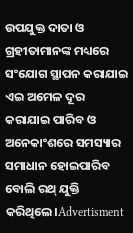ଉପଯୁକ୍ତ ଦାତା ଓ ଗ୍ରହୀତାମାନଙ୍କ ମଧ୍ୟରେ ସଂଯୋଗ ସ୍ଥାପନ କରାଯାଇ ଏଇ ଅମେଳ ଦୂର କରାଯାଇ ପାରିବ ଓ ଅନେକାଂଶରେ ସମସ୍ୟାର ସମାଧାନ ହୋଇପାରିବ ବୋଲି ରଥ୍ ଯୁକ୍ତି କରିଥିଲେ।Advertisment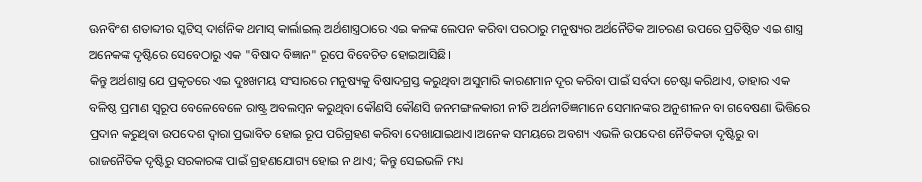ଊନବିଂଶ ଶତାବ୍ଦୀର ସ୍କଟିସ୍ ଦାର୍ଶନିକ ଥମାସ୍ କାର୍ଲାଇଲ୍ ଅର୍ଥଶାସ୍ତ୍ରଠାରେ ଏଇ କଳଙ୍କ ଲେପନ କରିବା ପରଠାରୁ ମନୁଷ୍ୟର ଅର୍ଥନୈତିକ ଆଚରଣ ଉପରେ ପ୍ରତିଷ୍ଠିତ ଏଇ ଶାସ୍ତ୍ର ଅନେକଙ୍କ ଦୃଷ୍ଟିରେ ସେବେଠାରୁ ଏକ "ବିଷାଦ ବିଜ୍ଞାନ" ରୂପେ ବିବେଚିତ ହୋଇଆସିଛି।
କିନ୍ତୁ ଅର୍ଥଶାସ୍ତ୍ର ଯେ ପ୍ରକୃତରେ ଏଇ ଦୁଃଖମୟ ସଂସାରରେ ମନୁଷ୍ୟକୁ ବିଷାଦଗ୍ରସ୍ତ କରୁଥିବା ଅସୁମାରି କାରଣମାନ ଦୂର କରିବା ପାଇଁ ସର୍ବଦା ଚେଷ୍ଟା କରିଥାଏ, ତାହାର ଏକ ବଳିଷ୍ଠ ପ୍ରମାଣ ସ୍ବରୂପ ବେଳେବେଳେ ରାଷ୍ଟ୍ର ଅବଲମ୍ବନ କରୁଥିବା କୌଣସି କୌଣସି ଜନମଙ୍ଗଳକାରୀ ନୀତି ଅର୍ଥନୀତିଜ୍ଞମାନେ ସେମାନଙ୍କର ଅନୁଶୀଳନ ବା ଗବେଷଣା ଭିତ୍ତିରେ ପ୍ରଦାନ କରୁଥିବା ଉପଦେଶ ଦ୍ବାରା ପ୍ରଭାବିତ ହୋଇ ରୂପ ପରିଗ୍ରହଣ କରିବା ଦେଖାଯାଇଥାଏ।ଅନେକ ସମୟରେ ଅବଶ୍ୟ ଏଭଳି ଉପଦେଶ ନୈତିକତା ଦୃଷ୍ଟିରୁ ବା ରାଜନୈତିକ ଦୃଷ୍ଟିରୁ ସରକାରଙ୍କ ପାଇଁ ଗ୍ରହଣଯୋଗ୍ୟ ହୋଇ ନ ଥାଏ; କିନ୍ତୁ ସେଇଭଳି ମଧ୍ୟ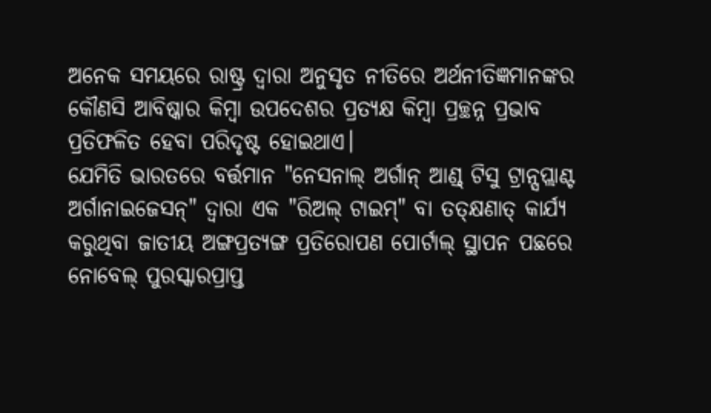ଅନେକ ସମୟରେ ରାଷ୍ଟ୍ର ଦ୍ବାରା ଅନୁସୃତ ନୀତିରେ ଅର୍ଥନୀତିଜ୍ଞମାନଙ୍କର କୌଣସି ଆବିଷ୍କାର କିମ୍ବା ଉପଦେଶର ପ୍ରତ୍ୟକ୍ଷ କିମ୍ବା ପ୍ରଚ୍ଛନ୍ନ ପ୍ରଭାବ ପ୍ରତିଫଳିତ ହେବା ପରିଦୃଷ୍ଟ ହୋଇଥାଏ।
ଯେମିତି ଭାରତରେ ବର୍ତ୍ତମାନ "ନେସନାଲ୍ ଅର୍ଗାନ୍ ଆଣ୍ଡ୍ ଟିସୁ ଟ୍ରାନ୍ସପ୍ଲାଣ୍ଟ ଅର୍ଗାନାଇଜେସନ୍" ଦ୍ବାରା ଏକ "ରିଅଲ୍ ଟାଇମ୍" ବା ତତ୍କ୍ଷଣାତ୍ କାର୍ଯ୍ୟ କରୁଥିବା ଜାତୀୟ ଅଙ୍ଗପ୍ରତ୍ୟଙ୍ଗ ପ୍ରତିରୋପଣ ପୋର୍ଟାଲ୍ ସ୍ଥାପନ ପଛରେ ନୋବେଲ୍ ପୁରସ୍କାରପ୍ରାପ୍ତ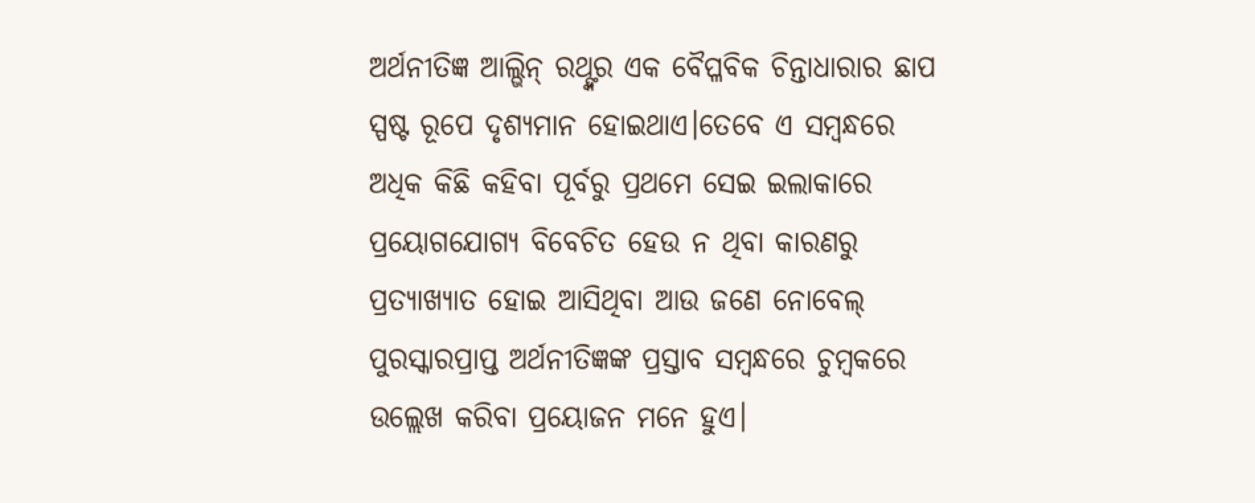ଅର୍ଥନୀତିଜ୍ଞ ଆଲ୍ଭିନ୍ ରଥ୍ଙ୍କର ଏକ ବୈପ୍ଳବିକ ଚିନ୍ତାଧାରାର ଛାପ ସ୍ପଷ୍ଟ ରୂପେ ଦୃଶ୍ୟମାନ ହୋଇଥାଏ।ତେବେ ଏ ସମ୍ବନ୍ଧରେ ଅଧିକ କିଛି କହିବା ପୂର୍ବରୁ ପ୍ରଥମେ ସେଇ ଇଲାକାରେ ପ୍ରୟୋଗଯୋଗ୍ୟ ବିବେଚିତ ହେଉ ନ ଥିବା କାରଣରୁ ପ୍ରତ୍ୟାଖ୍ୟାତ ହୋଇ ଆସିଥିବା ଆଉ ଜଣେ ନୋବେଲ୍ ପୁରସ୍କାରପ୍ରାପ୍ତ ଅର୍ଥନୀତିଜ୍ଞଙ୍କ ପ୍ରସ୍ତାବ ସମ୍ବନ୍ଧରେ ଚୁମ୍ବକରେ ଉଲ୍ଲେଖ କରିବା ପ୍ରୟୋଜନ ମନେ ହୁଏ।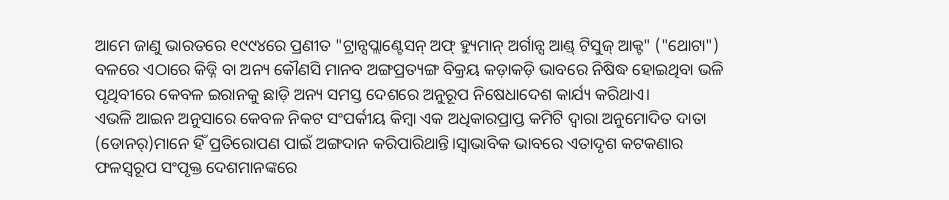ଆମେ ଜାଣୁ ଭାରତରେ ୧୯୯୪ରେ ପ୍ରଣୀତ "ଟ୍ରାନ୍ସପ୍ଲାଣ୍ଟେସନ୍ ଅଫ୍ ହ୍ୟୁମାନ୍ ଅର୍ଗାନ୍ସ ଆଣ୍ଡ୍ ଟିସୁଜ୍ ଆକ୍ଟ" ("ଥୋଟା") ବଳରେ ଏଠାରେ କିଡ୍ନି ବା ଅନ୍ୟ କୌଣସି ମାନବ ଅଙ୍ଗପ୍ରତ୍ୟଙ୍ଗ ବିକ୍ରୟ କଡ଼ାକଡ଼ି ଭାବରେ ନିଷିଦ୍ଧ ହୋଇଥିବା ଭଳି ପୃଥିବୀରେ କେବଳ ଇରାନକୁ ଛାଡ଼ି ଅନ୍ୟ ସମସ୍ତ ଦେଶରେ ଅନୁରୂପ ନିଷେଧାଦେଶ କାର୍ଯ୍ୟ କରିଥାଏ।
ଏଭଳି ଆଇନ ଅନୁସାରେ କେବଳ ନିକଟ ସଂପର୍କୀୟ କିମ୍ବା ଏକ ଅଧିକାରପ୍ରାପ୍ତ କମିଟି ଦ୍ବାରା ଅନୁମୋଦିତ ଦାତା (ଡୋନର୍)ମାନେ ହିଁ ପ୍ରତିରୋପଣ ପାଇଁ ଅଙ୍ଗଦାନ କରିପାରିଥାନ୍ତି।ସ୍ବାଭାବିକ ଭାବରେ ଏତାଦୃଶ କଟକଣାର ଫଳସ୍ବରୂପ ସଂପୃକ୍ତ ଦେଶମାନଙ୍କରେ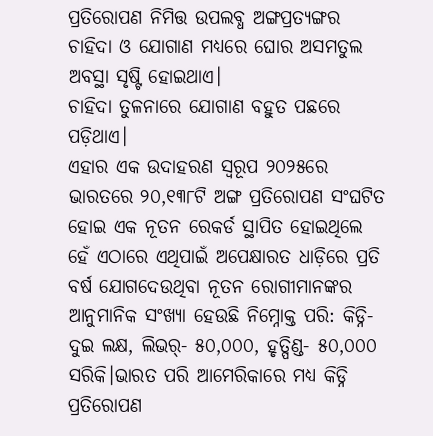ପ୍ରତିରୋପଣ ନିମିତ୍ତ ଉପଲବ୍ଧ ଅଙ୍ଗପ୍ରତ୍ୟଙ୍ଗର ଚାହିଦା ଓ ଯୋଗାଣ ମଧ୍ୟରେ ଘୋର ଅସମତୁଲ ଅବସ୍ଥା ସୃଷ୍ଟି ହୋଇଥାଏ।
ଚାହିଦା ତୁଳନାରେ ଯୋଗାଣ ବହୁତ ପଛରେ ପଡ଼ିଥାଏ।
ଏହାର ଏକ ଉଦାହରଣ ସ୍ବରୂପ ୨୦୨୫ରେ ଭାରତରେ ୨୦,୧୩୮ଟି ଅଙ୍ଗ ପ୍ରତିରୋପଣ ସଂଘଟିତ ହୋଇ ଏକ ନୂତନ ରେକର୍ଡ ସ୍ଥାପିତ ହୋଇଥିଲେ ହେଁ ଏଠାରେ ଏଥିପାଇଁ ଅପେକ୍ଷାରତ ଧାଡ଼ିରେ ପ୍ରତି ବର୍ଷ ଯୋଗଦେଉଥିବା ନୂତନ ରୋଗୀମାନଙ୍କର ଆନୁମାନିକ ସଂଖ୍ୟା ହେଉଛି ନିମ୍ନୋକ୍ତ ପରି: କିଡ୍ନି- ଦୁଇ ଲକ୍ଷ, ଲିଭର୍- ୫୦,୦୦୦, ହୃତ୍ପିଣ୍ଡ- ୫୦,୦୦୦ ସରିକି।ଭାରତ ପରି ଆମେରିକାରେ ମଧ୍ୟ କିଡ୍ନି ପ୍ରତିରୋପଣ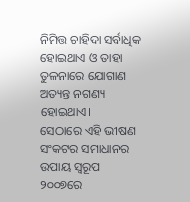ନିମିତ୍ତ ଚାହିଦା ସର୍ବାଧିକ ହୋଇଥାଏ ଓ ତାହା ତୁଳନାରେ ଯୋଗାଣ ଅତ୍ୟନ୍ତ ନଗଣ୍ୟ ହୋଇଥାଏ।
ସେଠାରେ ଏହି ଭୀଷଣ ସଂକଟର ସମାଧାନର ଉପାୟ ସ୍ବରୂପ ୨୦୦୭ରେ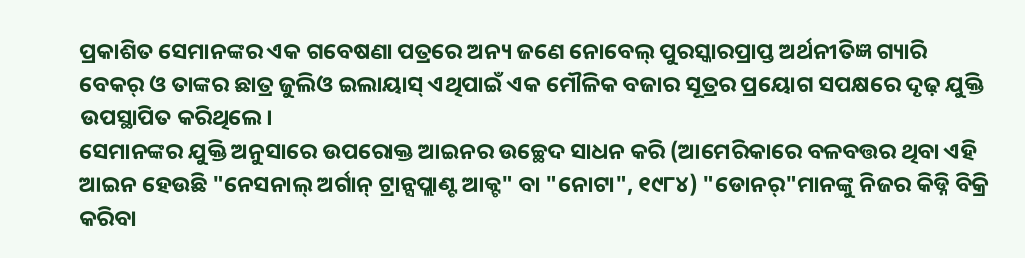ପ୍ରକାଶିତ ସେମାନଙ୍କର ଏକ ଗବେଷଣା ପତ୍ରରେ ଅନ୍ୟ ଜଣେ ନୋବେଲ୍ ପୁରସ୍କାରପ୍ରାପ୍ତ ଅର୍ଥନୀତିଜ୍ଞ ଗ୍ୟାରି ବେକର୍ ଓ ତାଙ୍କର ଛାତ୍ର ଜୁଲିଓ ଇଲାୟାସ୍ ଏଥିପାଇଁ ଏକ ମୌଳିକ ବଜାର ସୂତ୍ରର ପ୍ରୟୋଗ ସପକ୍ଷରେ ଦୃଢ଼ ଯୁକ୍ତି ଉପସ୍ଥାପିତ କରିଥିଲେ।
ସେମାନଙ୍କର ଯୁକ୍ତି ଅନୁସାରେ ଉପରୋକ୍ତ ଆଇନର ଉଚ୍ଛେଦ ସାଧନ କରି (ଆମେରିକାରେ ବଳବତ୍ତର ଥିବା ଏହି ଆଇନ ହେଉଛି "ନେସନାଲ୍ ଅର୍ଗାନ୍ ଟ୍ରାନ୍ସପ୍ଲାଣ୍ଟ ଆକ୍ଟ" ବା "ନୋଟା", ୧୯୮୪) "ଡୋନର୍"ମାନଙ୍କୁ ନିଜର କିଡ୍ନି ବିକ୍ରି କରିବା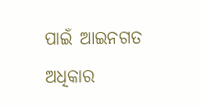ପାଇଁ ଆଇନଗତ ଅଧିକାର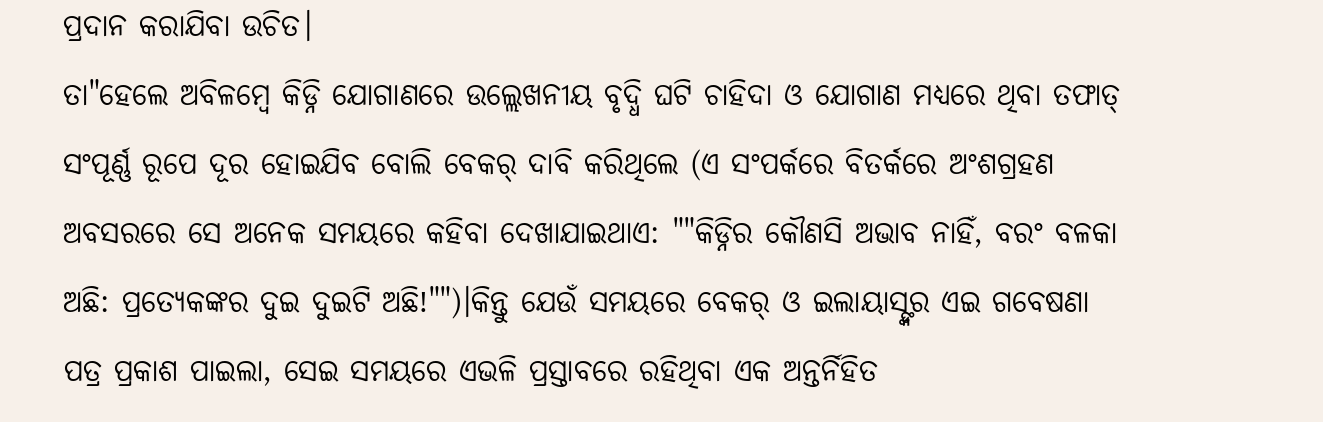ପ୍ରଦାନ କରାଯିବା ଉଚିତ।
ତା"ହେଲେ ଅବିଳମ୍ବେ କିଡ୍ନି ଯୋଗାଣରେ ଉଲ୍ଲେଖନୀୟ ବୃଦ୍ଧି ଘଟି ଚାହିଦା ଓ ଯୋଗାଣ ମଧ୍ୟରେ ଥିବା ତଫାତ୍ ସଂପୂର୍ଣ୍ଣ ରୂପେ ଦୂର ହୋଇଯିବ ବୋଲି ବେକର୍ ଦାବି କରିଥିଲେ (ଏ ସଂପର୍କରେ ବିତର୍କରେ ଅଂଶଗ୍ରହଣ ଅବସରରେ ସେ ଅନେକ ସମୟରେ କହିବା ଦେଖାଯାଇଥାଏ: ""କିଡ୍ନିର କୌଣସି ଅଭାବ ନାହିଁ, ବରଂ ବଳକା ଅଛି: ପ୍ରତ୍ୟେକଙ୍କର ଦୁଇ ଦୁଇଟି ଅଛି!"")।କିନ୍ତୁ ଯେଉଁ ସମୟରେ ବେକର୍ ଓ ଇଲାୟାସ୍ଙ୍କର ଏଇ ଗବେଷଣା ପତ୍ର ପ୍ରକାଶ ପାଇଲା, ସେଇ ସମୟରେ ଏଭଳି ପ୍ରସ୍ତାବରେ ରହିଥିବା ଏକ ଅନ୍ତର୍ନିହିତ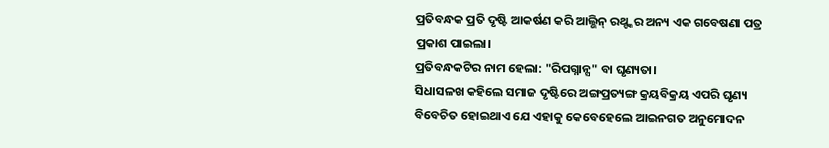ପ୍ରତିବନ୍ଧକ ପ୍ରତି ଦୃଷ୍ଟି ଆକର୍ଷଣ କରି ଆଲ୍ଭିନ୍ ରଥ୍ଙ୍କର ଅନ୍ୟ ଏକ ଗବେଷଣା ପତ୍ର ପ୍ରକାଶ ପାଇଲା।
ପ୍ରତିବନ୍ଧକଟିର ନାମ ହେଲା: "ରିପଗ୍ନାନ୍ସ" ବା ଘୃଣ୍ୟତା।
ସିଧାସଳଖ କହିଲେ ସମାଜ ଦୃଷ୍ଟିରେ ଅଙ୍ଗପ୍ରତ୍ୟଙ୍ଗ କ୍ରୟବିକ୍ରୟ ଏପରି ଘୃଣ୍ୟ ବିବେଚିତ ହୋଇଥାଏ ଯେ ଏହାକୁ କେବେହେଲେ ଆଇନଗତ ଅନୁମୋଦନ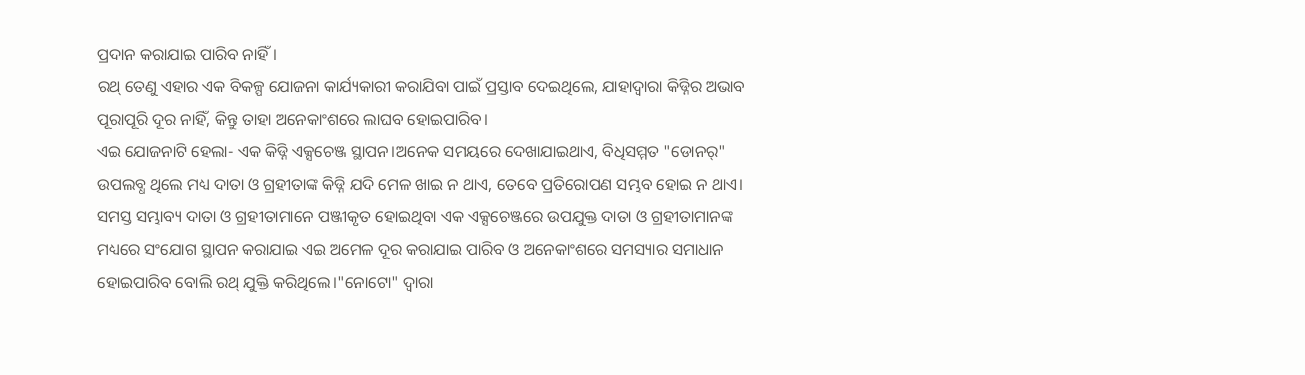ପ୍ରଦାନ କରାଯାଇ ପାରିବ ନାହିଁ।
ରଥ୍ ତେଣୁ ଏହାର ଏକ ବିକଳ୍ପ ଯୋଜନା କାର୍ଯ୍ୟକାରୀ କରାଯିବା ପାଇଁ ପ୍ରସ୍ତାବ ଦେଇଥିଲେ, ଯାହାଦ୍ବାରା କିଡ୍ନିର ଅଭାବ ପୂରାପୂରି ଦୂର ନାହିଁ, କିନ୍ତୁ ତାହା ଅନେକାଂଶରେ ଲାଘବ ହୋଇପାରିବ।
ଏଇ ଯୋଜନାଟି ହେଲା- ଏକ କିଡ୍ନି ଏକ୍ସଚେଞ୍ଜ ସ୍ଥାପନ।ଅନେକ ସମୟରେ ଦେଖାଯାଇଥାଏ, ବିଧିସମ୍ମତ "ଡୋନର୍" ଉପଲବ୍ଧ ଥିଲେ ମଧ୍ୟ ଦାତା ଓ ଗ୍ରହୀତାଙ୍କ କିଡ୍ନି ଯଦି ମେଳ ଖାଇ ନ ଥାଏ, ତେବେ ପ୍ରତିରୋପଣ ସମ୍ଭବ ହୋଇ ନ ଥାଏ।
ସମସ୍ତ ସମ୍ଭାବ୍ୟ ଦାତା ଓ ଗ୍ରହୀତାମାନେ ପଞ୍ଜୀକୃତ ହୋଇଥିବା ଏକ ଏକ୍ସଚେଞ୍ଜରେ ଉପଯୁକ୍ତ ଦାତା ଓ ଗ୍ରହୀତାମାନଙ୍କ ମଧ୍ୟରେ ସଂଯୋଗ ସ୍ଥାପନ କରାଯାଇ ଏଇ ଅମେଳ ଦୂର କରାଯାଇ ପାରିବ ଓ ଅନେକାଂଶରେ ସମସ୍ୟାର ସମାଧାନ ହୋଇପାରିବ ବୋଲି ରଥ୍ ଯୁକ୍ତି କରିଥିଲେ।"ନୋଟୋ" ଦ୍ବାରା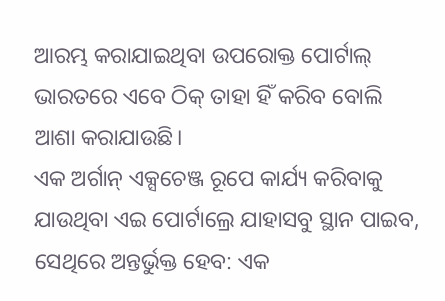ଆରମ୍ଭ କରାଯାଇଥିବା ଉପରୋକ୍ତ ପୋର୍ଟାଲ୍ ଭାରତରେ ଏବେ ଠିକ୍ ତାହା ହିଁ କରିବ ବୋଲି ଆଶା କରାଯାଉଛି।
ଏକ ଅର୍ଗାନ୍ ଏକ୍ସଚେଞ୍ଜ ରୂପେ କାର୍ଯ୍ୟ କରିବାକୁ ଯାଉଥିବା ଏଇ ପୋର୍ଟାଲ୍ରେ ଯାହାସବୁ ସ୍ଥାନ ପାଇବ, ସେଥିରେ ଅନ୍ତର୍ଭୁକ୍ତ ହେବ: ଏକ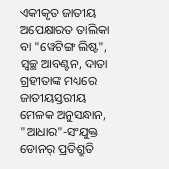ଏକୀକୃତ ଜାତୀୟ ଅପେକ୍ଷାରତ ତାଲିକା ବା "ୱେଟିଙ୍ଗ ଲିଷ୍ଟ", ସ୍ବଚ୍ଛ ଆବଣ୍ଟନ, ଦାତା ଗ୍ରହୀତାଙ୍କ ମଧ୍ୟରେ ଜାତୀୟସ୍ତରୀୟ ମେଳକ ଅନୁସନ୍ଧାନ, "ଆଧାର"-ସଂଯୁକ୍ତ ଡୋନର୍ ପ୍ରତିଶ୍ରୁତି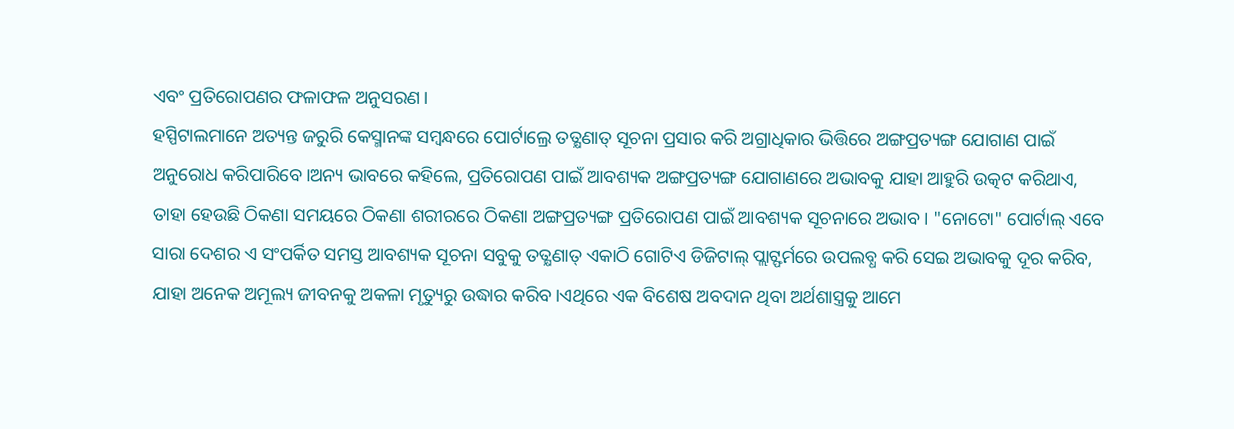ଏବଂ ପ୍ରତିରୋପଣର ଫଳାଫଳ ଅନୁସରଣ।
ହସ୍ପିଟାଲମାନେ ଅତ୍ୟନ୍ତ ଜରୁରି କେସ୍ମାନଙ୍କ ସମ୍ବନ୍ଧରେ ପୋର୍ଟାଲ୍ରେ ତତ୍କ୍ଷଣାତ୍ ସୂଚନା ପ୍ରସାର କରି ଅଗ୍ରାଧିକାର ଭିତ୍ତିରେ ଅଙ୍ଗପ୍ରତ୍ୟଙ୍ଗ ଯୋଗାଣ ପାଇଁ ଅନୁରୋଧ କରିପାରିବେ।ଅନ୍ୟ ଭାବରେ କହିଲେ, ପ୍ରତିରୋପଣ ପାଇଁ ଆବଶ୍ୟକ ଅଙ୍ଗପ୍ରତ୍ୟଙ୍ଗ ଯୋଗାଣରେ ଅଭାବକୁ ଯାହା ଆହୁରି ଉତ୍କଟ କରିଥାଏ, ତାହା ହେଉଛି ଠିକଣା ସମୟରେ ଠିକଣା ଶରୀରରେ ଠିକଣା ଅଙ୍ଗପ୍ରତ୍ୟଙ୍ଗ ପ୍ରତିରୋପଣ ପାଇଁ ଆବଶ୍ୟକ ସୂଚନାରେ ଅଭାବ। "ନୋଟୋ" ପୋର୍ଟାଲ୍ ଏବେ ସାରା ଦେଶର ଏ ସଂପର୍କିତ ସମସ୍ତ ଆବଶ୍ୟକ ସୂଚନା ସବୁକୁ ତତ୍କ୍ଷଣାତ୍ ଏକାଠି ଗୋଟିଏ ଡିଜିଟାଲ୍ ପ୍ଲାଟ୍ଫର୍ମରେ ଉପଲବ୍ଧ କରି ସେଇ ଅଭାବକୁ ଦୂର କରିବ, ଯାହା ଅନେକ ଅମୂଲ୍ୟ ଜୀବନକୁ ଅକଳା ମୃତ୍ୟୁରୁ ଉଦ୍ଧାର କରିବ।ଏଥିରେ ଏକ ବିଶେଷ ଅବଦାନ ଥିବା ଅର୍ଥଶାସ୍ତ୍ରକୁ ଆମେ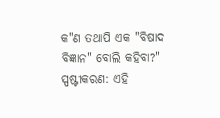କ"ଣ ତଥାପି ଏକ "ବିଷାଦ ବିଜ୍ଞାନ" ବୋଲି କହିବା?"
ସ୍ପଷ୍ଟୀକରଣ: ଏହି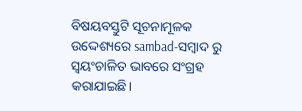ବିଷୟବସ୍ତୁଟି ସୂଚନାମୂଳକ ଉଦ୍ଦେଶ୍ୟରେ sambad-ସମ୍ବାଦ ରୁ ସ୍ୱୟଂଚାଳିତ ଭାବରେ ସଂଗ୍ରହ କରାଯାଇଛି।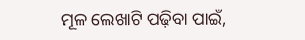ମୂଳ ଲେଖାଟି ପଢ଼ିବା ପାଇଁ,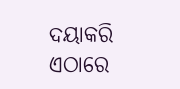ଦୟାକରି ଏଠାରେ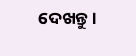ଦେଖନ୍ତୁ।